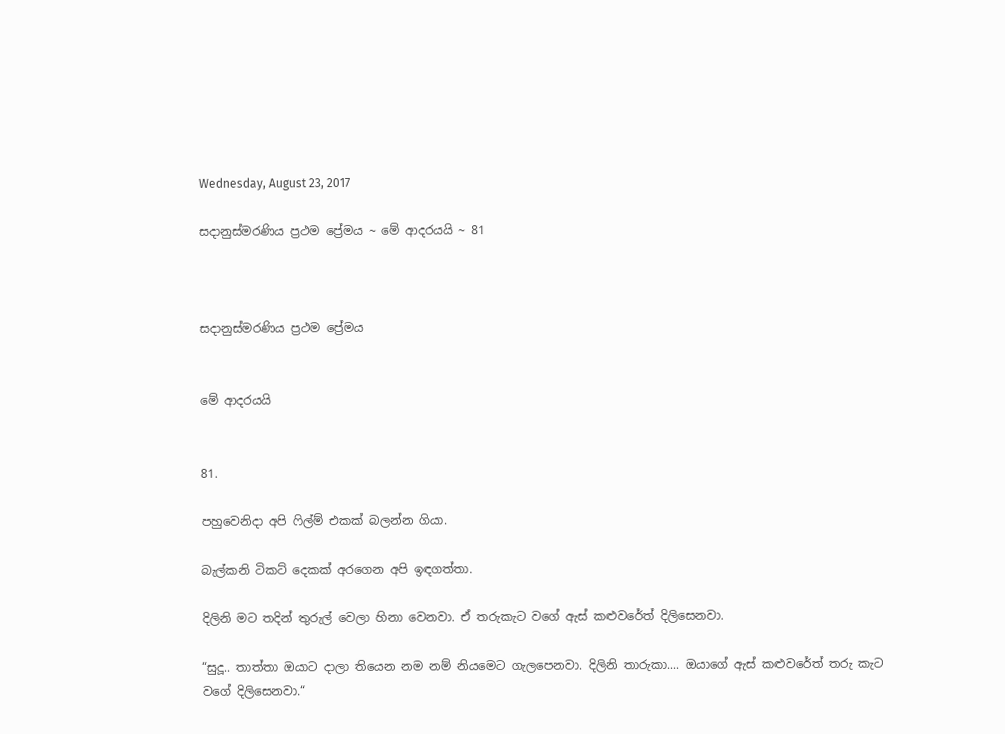Wednesday, August 23, 2017

සදානුස්මරණිය ප්‍රථම ප්‍රේමය ~ මේ ආදරයයි ~ 81



සදානුස්මරණිය ප්‍රථම ප්‍රේමය


මේ ආදරයයි


81.

පහුවෙනිදා අපි ෆිල්ම් එකක් බලන්න ගියා.

බැල්කනි ටිකට් දෙකක් අරගෙන අපි ඉඳගත්තා.

දිලිනි මට තදින් තුරුල් වෙලා හිනා වෙනවා. ඒ තරුකැට වගේ ඇස් කළුවරේත් දිලිසෙනවා.

“සුදූ.. තාත්තා ඔයාට දාලා තියෙන නම නම් නියමෙට ගැලපෙනවා. දිලිනි තාරුකා.... ඔයාගේ ඇස් කළුවරේත් තරු කැට වගේ දිලිසෙනවා.“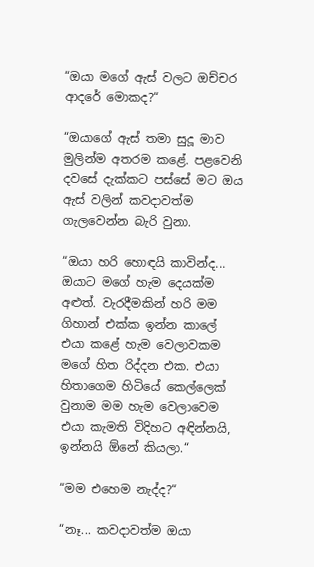“ඔයා මගේ ඇස් වලට ඔච්චර ආදරේ මොකද?“

“ඔයාගේ ඇස් තමා සුදූ මාව මුලින්ම අතරම කළේ. පළවෙනි දවසේ දැක්කට පස්සේ මට ඔය ඇස් වලින් කවදාවත්ම ගැලවෙන්න බැරි වුනා.

“ඔයා හරි හොඳයි කාවින්ද... ඔයාට මගේ හැම දෙයක්ම අළුත්. වැරදීමකින් හරි මම ගිහාන් එක්ක ඉන්න කාලේ එයා කළේ හැම වෙලාවකම මගේ හිත රිද්දන එක. එයා හිතාගෙම හිටියේ කෙල්ලෙක් වුනාම මම හැම වෙලාවෙම එයා කැමති විදිහට අඳින්නයි, ඉන්නයි ඕනේ කියලා.“

“මම එහෙම නැද්ද?“

“නෑ... කවදාවත්ම ඔයා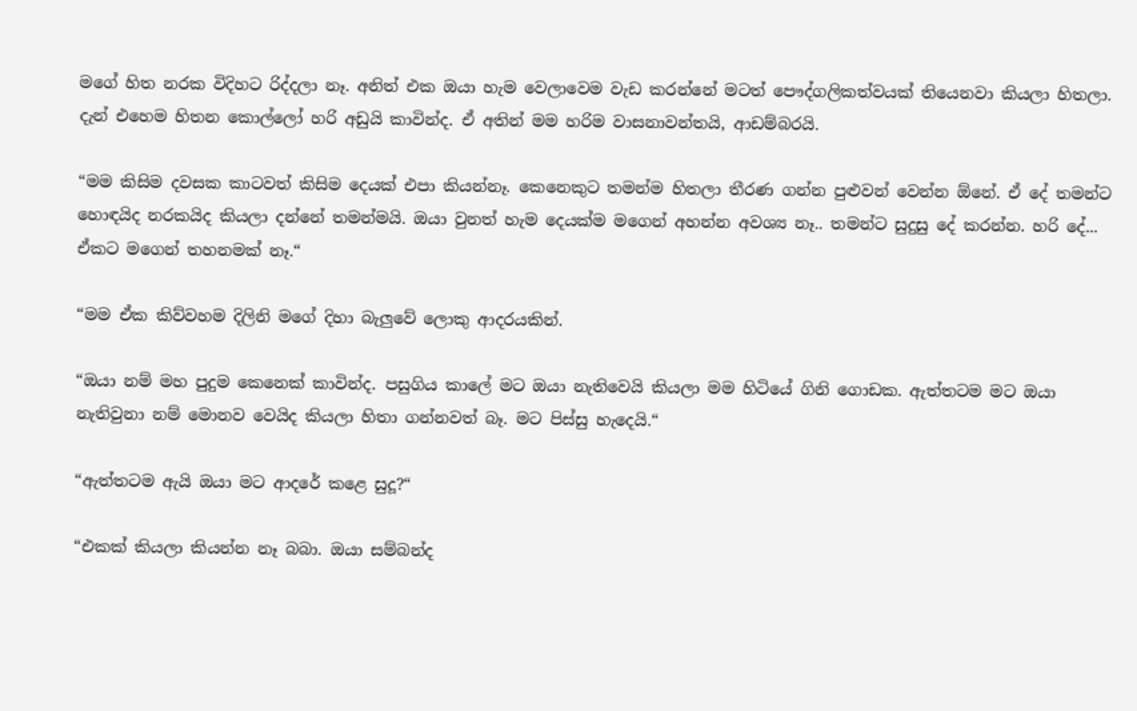මගේ හිත නරක විදිහට රිද්දලා නෑ. අනිත් එක ඔයා හැම වෙලාවෙම වැඩ කරන්නේ මටත් පෞද්ගලිකත්වයක් තියෙනවා කියලා හිතලා. දැන් එහෙම හිතන කොල්ලෝ හරි අඩුයි කාවින්ද. ඒ අතින් මම හරිම වාසනාවන්තයි, ආඩම්බරයි.

“මම කිසිම දවසක කාටවත් කිසිම දෙයක් එපා කියන්නෑ. කෙනෙකුට තමන්ම හිතලා තීරණ ගන්න පුළුවන් වෙන්න ඕනේ. ඒ දේ තමන්ට හොඳයිද නරකයිද කියලා දන්නේ තමන්මයි. ඔයා වුනත් හැම දෙයක්ම මගෙන් අහන්න අවශ්‍ය නෑ.. තමන්ට සුදුසු දේ කරන්න. හරි දේ... ඒකට මගෙන් තහනමක් නෑ.“

“මම ඒක කිව්වහම දිලිනි මගේ දිහා බැලුවේ ලොකු ආදරයකින්.

“ඔයා නම් මහ පුදුම කෙනෙක් කාවින්ද. පසුගිය කාලේ මට ඔයා නැතිවෙයි කියලා මම හිටියේ ගිනි ගොඩක. ඇත්තටම මට ඔයා නැතිවුනා නම් මොනව වෙයිද කියලා හිතා ගන්නවත් බෑ. මට පිස්සු හැදෙයි.“

“ඇත්තටම ඇයි ඔයා මට ආදරේ කළෙ සුදූ?“

“එකක් කියලා කියන්න නෑ බබා. ඔයා සම්බන්ද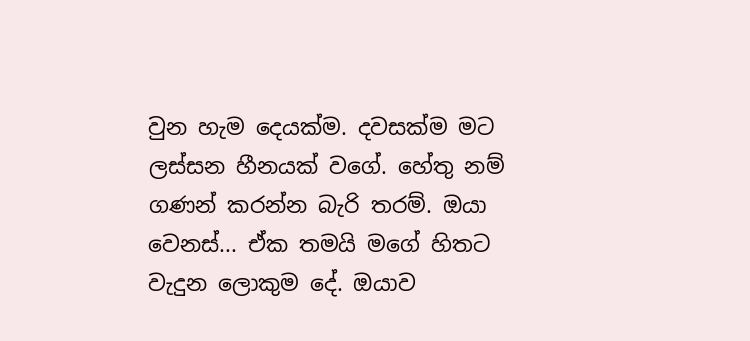වුන හැම දෙයක්ම. දවසක්ම මට ලස්සන හීනයක් වගේ. හේතු නම් ගණන් කරන්න බැරි තරම්. ඔයා වෙනස්... ඒක තමයි මගේ හිතට වැදුන ලොකුම දේ. ඔයාව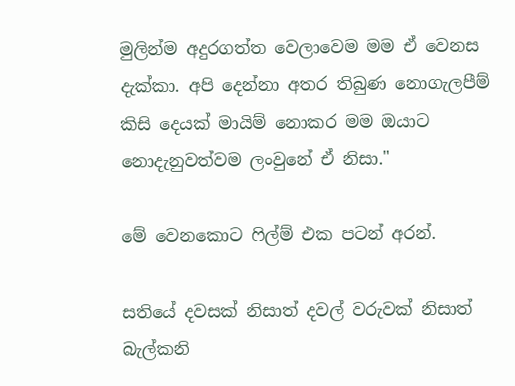මුලින්ම අදුරගත්ත වෙලාවෙම මම ඒ වෙනස දැක්කා. අපි දෙන්නා අතර තිබුණ නොගැලපීම් කිසි දෙයක් මායිම් නොකර මම ඔයාට නොදැනුවත්වම ලංවුනේ ඒ නිසා."

මේ වෙනකොට ෆිල්ම් එක පටන් අරන්.

සතියේ දවසක් නිසාත් දවල් වරුවක් නිසාත් බැල්කනි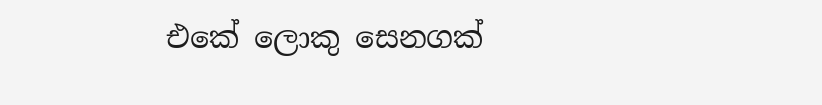එකේ ලොකු සෙනගක්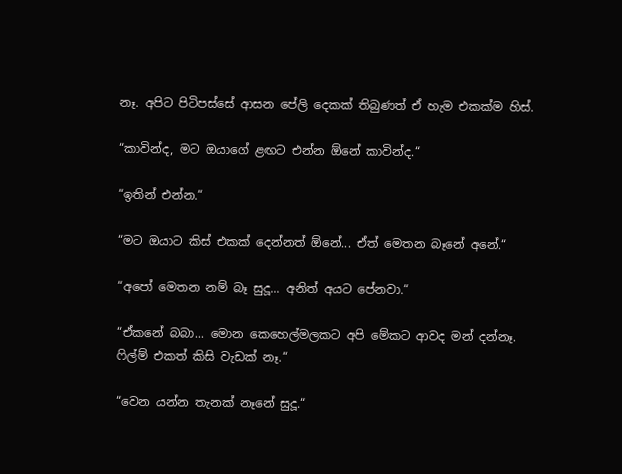නෑ. අපිට පිටිපස්සේ ආසන පේලි දෙකක් තිබුණත් ඒ හැම එකක්ම හිස්.

“කාවින්ද, මට ඔයාගේ ළඟට එන්න ඕනේ කාවින්ද.“

“ඉතින් එන්න.“

“මට ඔයාට කිස් එකක් දෙන්නත් ඕනේ... ඒත් මෙතන බෑනේ අනේ.“

“අපෝ මෙතන නම් බෑ සුදූ... අනිත් අයට පේනවා.“

“ඒකනේ බබා... මොන කෙහෙල්මලකට අපි මේකට ආවද මන් දන්නෑ. ෆිල්ම් එකත් කිසි වැඩක් නෑ.“

“වෙන යන්න තැනක් නෑනේ සුදූ.“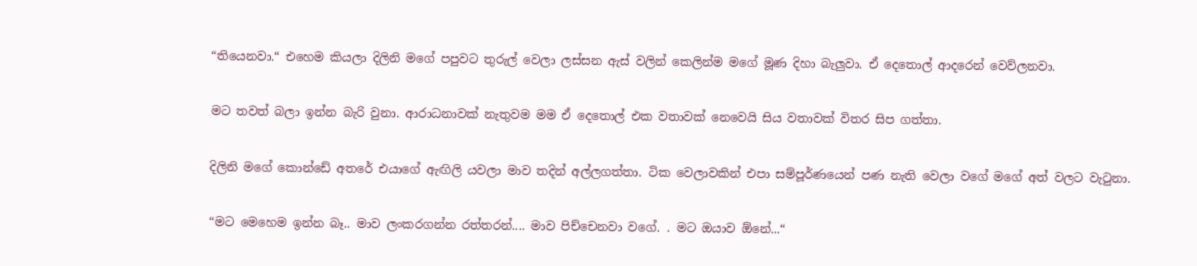“තියෙනවා.“ එහෙම කියලා දිලිනි මගේ පපුවට තුරුල් වෙලා ලස්සන ඇස් වලින් කෙලින්ම මගේ මූණ දිහා බැලුවා. ඒ දෙතොල් ආදරෙන් වෙව්ලනවා.

මට තවත් බලා ඉන්න බැරි වුනා. ආරාධනාවක් නැතුවම මම ඒ දෙතොල් එක වතාවක් නෙවෙයි සිය වතාවක් විතර සිප ගත්තා.

දිලිනි මගේ කොන්ඩේ අතරේ එයාගේ ඇඟිලි යවලා මාව තදින් අල්ලගත්තා. ටික වෙලාවකින් එපා සම්පූර්ණයෙන් පණ නැති වෙලා වගේ මගේ අත් වලට වැටුනා.

“මට මෙහෙම ඉන්න බෑ.. මාව ලංකරගන්න රත්තරන්.... මාව පිච්චෙනවා වගේ. . මට ඔයාව ඕනේ...“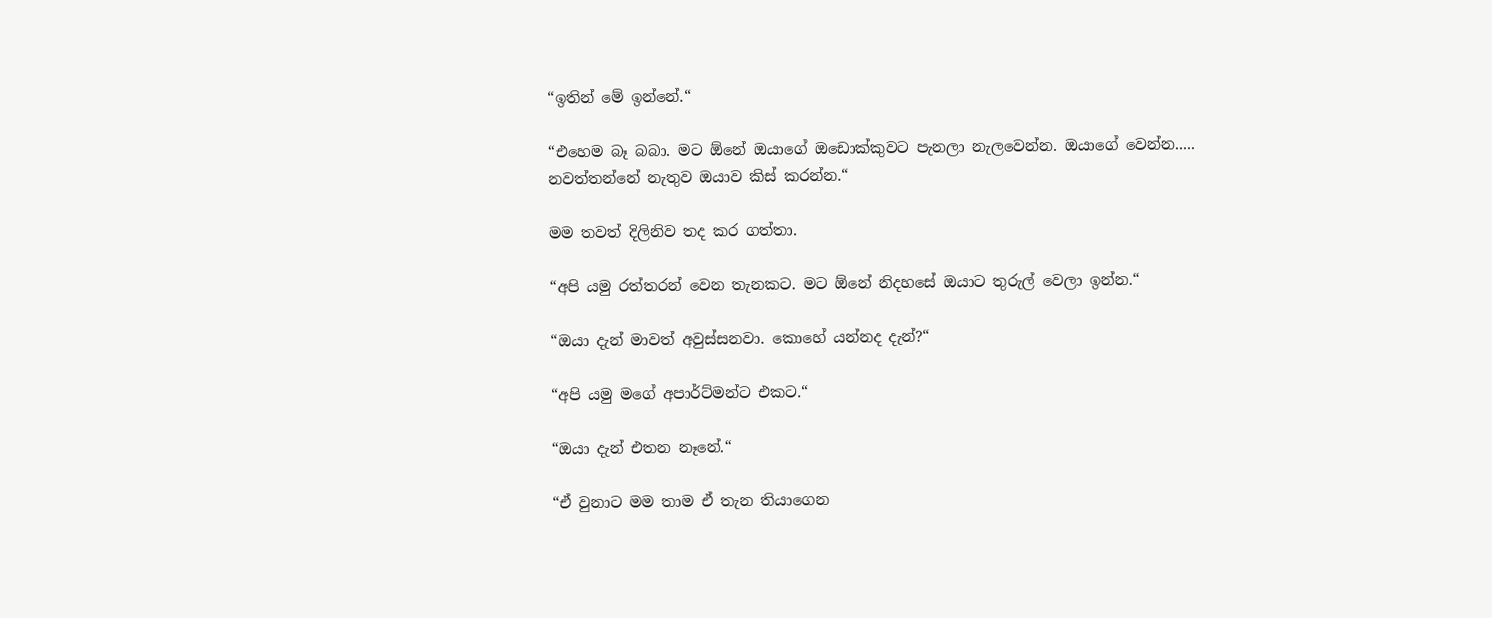“ඉතින් මේ ඉන්නේ.“

“එහෙම බෑ බබා. මට ඕනේ ඔයාගේ ඔඩොක්කුවට පැනලා නැලවෙන්න. ඔයාගේ වෙන්න..... නවත්තන්නේ නැතුව ඔයාව කිස් කරන්න.“

මම තවත් දිලිනිව තද කර ගත්තා.

“අපි යමු රත්තරන් වෙන තැනකට. මට ඕනේ නිදහසේ ඔයාට තුරුල් වෙලා ඉන්න.“

“ඔයා දැන් මාවත් අවුස්සනවා. කොහේ යන්නද දැන්?“

“අපි යමු මගේ අපාර්ට්මන්ට එකට.“

“ඔයා දැන් එතන නෑනේ.“

“ඒ වුනාට මම තාම ඒ තැන තියාගෙන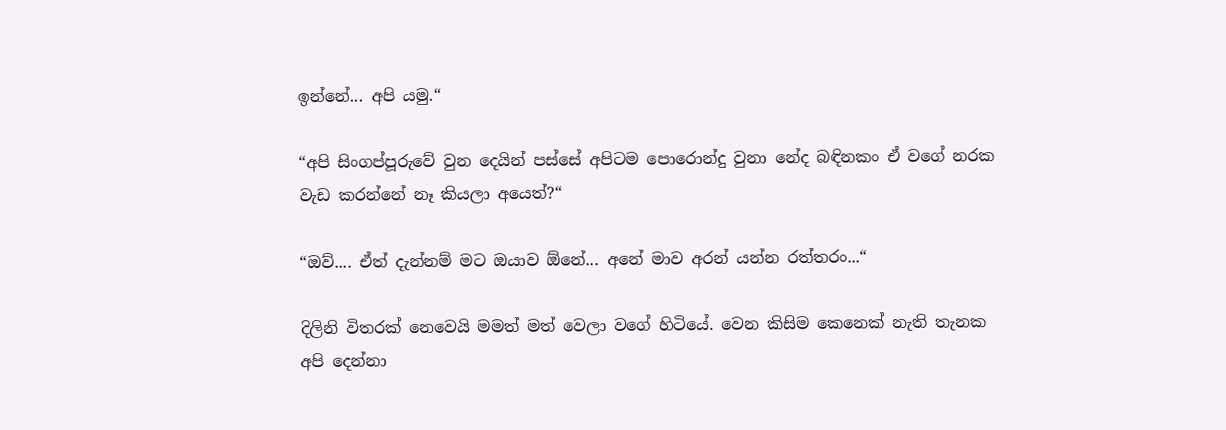ඉන්නේ... අපි යමු.“

“අපි සිංගප්පූරුවේ වුන දෙයින් පස්සේ අපිටම පොරොන්දු වුනා නේද බඳිනකං ඒ වගේ නරක වැඩ කරන්නේ නෑ කියලා අයෙත්?“

“ඔව්.... ඒත් දැන්නම් මට ඔයාව ඕනේ... අනේ මාව අරන් යන්න රත්තරං...“

දිලිනි විතරක් නෙවෙයි මමත් මත් වෙලා වගේ හිටියේ. වෙන කිසිම කෙනෙක් නැති තැනක අපි දෙන්නා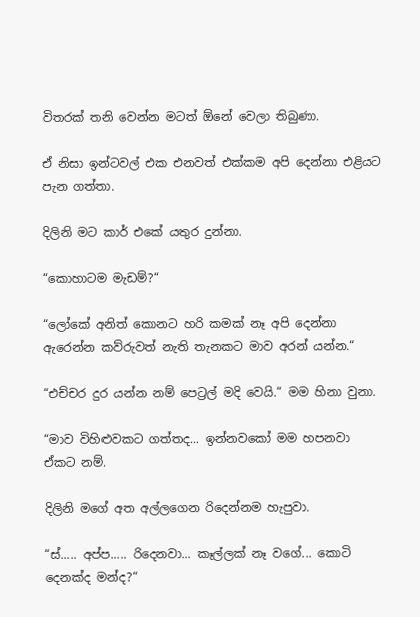විතරක් තනි වෙන්න මටත් ඕනේ වෙලා තිබුණා.

ඒ නිසා ඉන්ටවල් එක එනවත් එක්කම අපි දෙන්නා එළියට පැන ගත්තා.

දිලිනි මට කාර් එකේ යතුර දුන්නා.

“කොහාටම මැඩම්?“

“ලෝකේ අනිත් කොනට හරි කමක් නෑ අපි දෙන්නා ඇරෙන්න කව්රුවත් නැති තැනකට මාව අරන් යන්න.“

“එච්චර දුර යන්න නම් පෙට්‍රල් මදි වෙයි.“ මම හිනා වුනා.

“මාව විහිළුවකට ගත්තද... ඉන්නවකෝ මම හපනවා ඒකට නම්.

දිලිනි මගේ අත අල්ලගෙන රිදෙන්නම හැපුවා.

“ස්..... අප්ප..... රිදෙනවා... කෑල්ලක් නෑ වගේ... කොටි දෙනක්ද මන්ද?“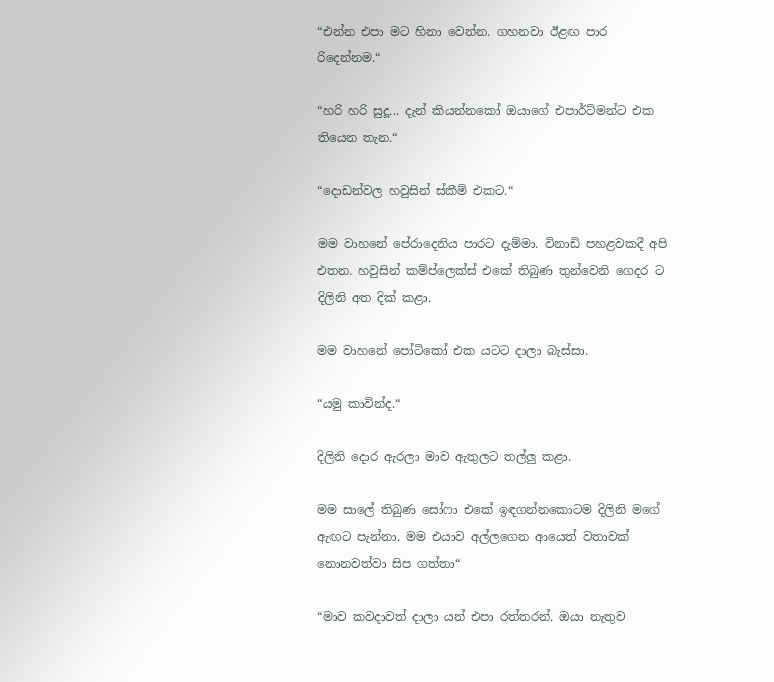“එන්න එපා මට හිනා වෙන්න. ගහනවා ඊළඟ පාර රිදෙන්නම.“

“හරි හරි සුදූ... දැන් කියන්නකෝ ඔයාගේ එපාර්ට්මන්ට එක තියෙන තැන.“

“දොඩන්වල හවුසින් ස්කීම් එකට.“

මම වාහනේ පේරාදෙනිය පාරට දැම්මා. විනාඩි පහළවකදී අපි එතන. හවුසින් කම්ප්ලෙක්ස් එකේ තිබුණ තුන්වෙනි ගෙදර ට දිලිනි අත දික් කළා.

මම වාහනේ පෝටිකෝ එක යටට දාලා බැස්සා.

“යමු කාවින්ද.“

දිලිනි දොර ඇරලා මාව ඇතුලට තල්ලු කළා.

මම සාලේ තිබුණ සෝෆා එකේ ඉඳගන්නකොටම දිලිනි මගේ ඇඟට පැන්නා. මම එයාව අල්ලගෙන ආයෙත් වතාවක් නොනවත්වා සිප ගත්තා“

“මාව කවදාවත් දාලා යන් එපා රත්තරන්. ඔයා නැතුව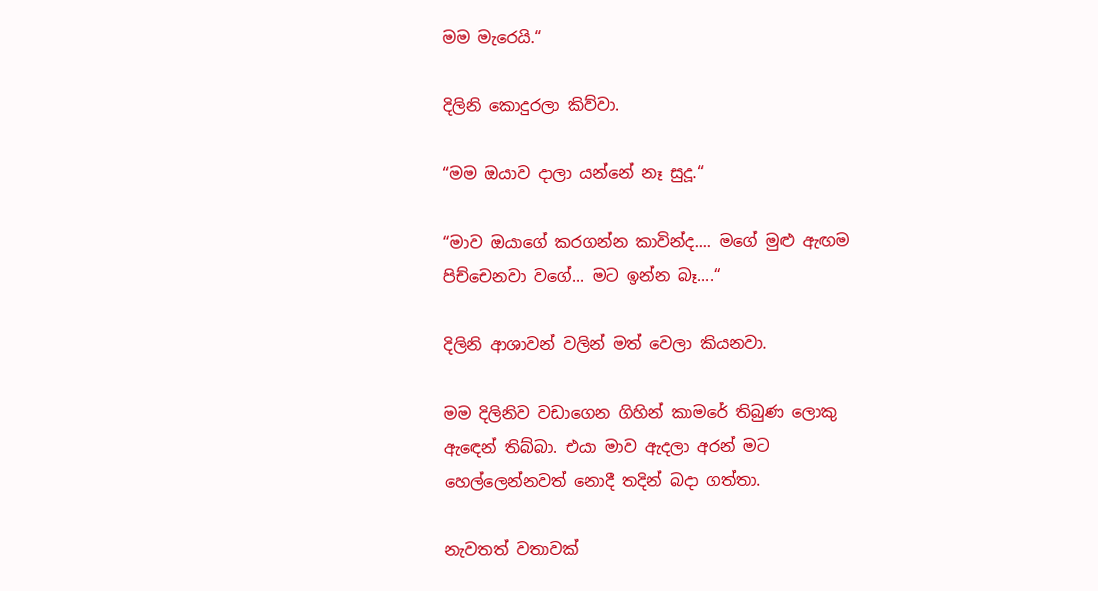මම මැරෙයි.“

දිලිනි කොදුරලා කිව්වා.

“මම ඔයාව දාලා යන්නේ නෑ සුදූ.“

“මාව ඔයාගේ කරගන්න කාවින්ද.... මගේ මුළු ඇඟම පිච්චෙනවා වගේ... මට ඉන්න බෑ....“

දිලිනි ආශාවන් වලින් මත් වෙලා කියනවා.

මම දිලිනිව වඩාගෙන ගිහින් කාමරේ තිබුණ ලොකු ඇඳෙන් තිබ්බා. එයා මාව ඇදලා අරන් මට හෙල්ලෙන්නවත් නොදී තදින් බදා ගත්තා.

නැවතත් වතාවක්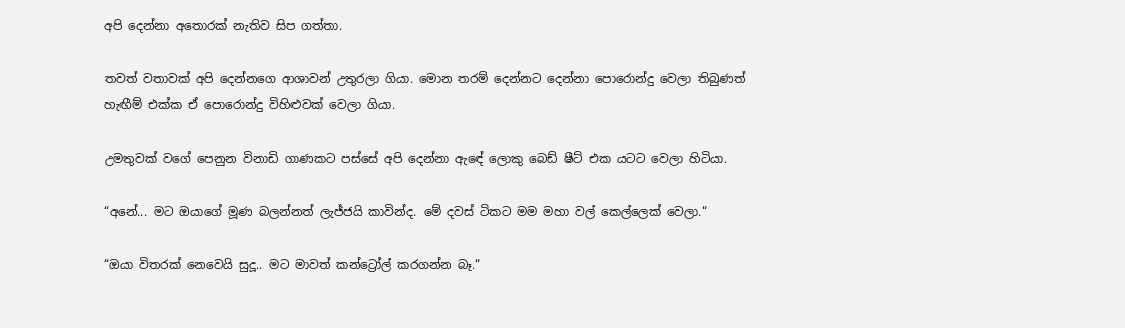අපි දෙන්නා අතොරක් නැතිව සිප ගත්තා.

තවත් වතාවක් අපි දෙන්නගෙ ආශාවන් උතුරලා ගියා. මොන තරම් දෙන්නට දෙන්නා පොරොන්දු වෙලා තිබුණත් හැඟීම් එක්ක ඒ පොරොන්දු විහිළුවක් වෙලා ගියා.

උමතුවක් වගේ පෙනුන විනාඩි ගාණකට පස්සේ අපි දෙන්නා ඇඳේ ලොකු බෙඩ් ෂීට් එක යටට වෙලා හිටියා.

“අනේ... මට ඔයාගේ මූණ බලන්නත් ලැජ්ජයි කාවින්ද. මේ දවස් ටිකට මම මහා වල් කෙල්ලෙක් වෙලා.“

“ඔයා විතරක් නෙවෙයි සුදූ.. මට මාවත් කන්ට්‍රෝල් කරගන්න බෑ.“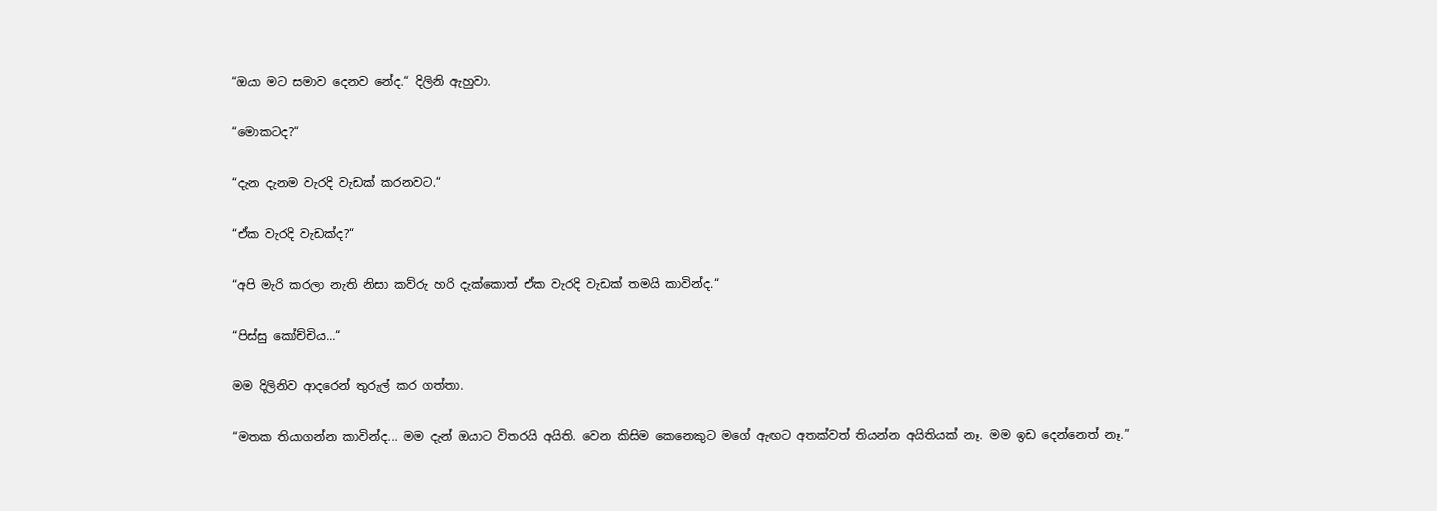“ඔයා මට සමාව දෙනව නේද.“ දිලිනි ඇහුවා.

“මොකටද?“

“දැන දැනම වැරදි වැඩක් කරනවට.“

“ඒක වැරදි වැඩක්ද?“

“අපි මැරි කරලා නැති නිසා කව්රු හරි දැක්කොත් ඒක වැරදි වැඩක් තමයි කාවින්ද.“

“පිස්සු කෝච්චිය...“

මම දිලිනිව ආදරෙන් තුරුල් කර ගත්තා.

“මතක තියාගන්න කාවින්ද... මම දැන් ඔයාට විතරයි අයිති. වෙන කිසිම කෙනෙකුට මගේ ඇඟට අතක්වත් තියන්න අයිතියක් නෑ. මම ඉඩ දෙන්නෙත් නෑ.”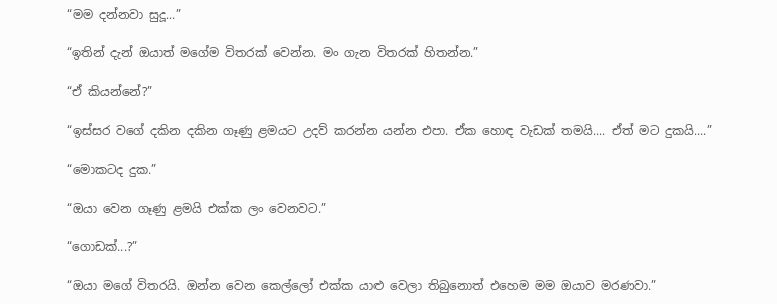“මම දන්නවා සුදූ...”

“ඉතින් දැන් ඔයාත් මගේම විතරක් වෙන්න. මං ගැන විතරක් හිතන්න.”

“ඒ කියන්නේ?”

“ඉස්සර වගේ දකින දකින ගෑණු ළමයට උදව් කරන්න යන්න එපා. ඒක හොඳ වැඩක් තමයි.... ඒත් මට දුකයි....”

“මොකටද දුක.”

“ඔයා වෙන ගෑණු ළමයි එක්ක ලං වෙනවට.”

“ගොඩක්...?”

“ඔයා මගේ විතරයි. ඔන්න වෙන කෙල්ලෝ එක්ක යාළු වෙලා තිබුනොත් එහෙම මම ඔයාව මරණවා.”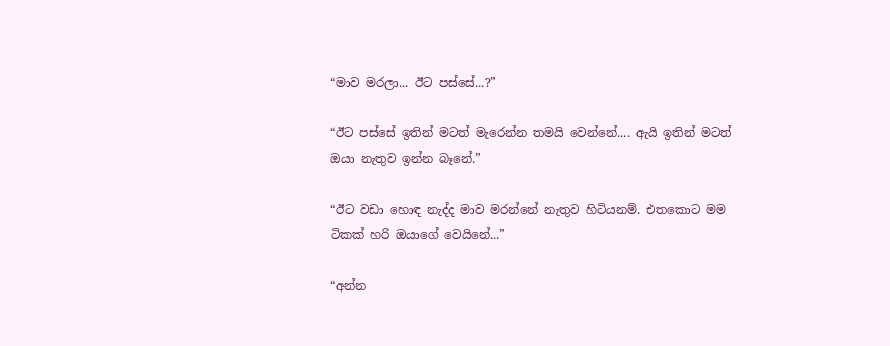“මාව මරලා... ඊට පස්සේ...?”

“ඊට පස්සේ ඉතින් මටත් මැරෙන්න තමයි වෙන්නේ.... ඇයි ඉතින් මටත් ඔයා නැතුව ඉන්න බෑනේ.”

“ඊට වඩා හොඳ නැද්ද මාව මරන්නේ නැතුව හිටියනම්. එතකොට මම ටිකක් හරි ඔයා‍ගේ වෙයිනේ...”

“අන්න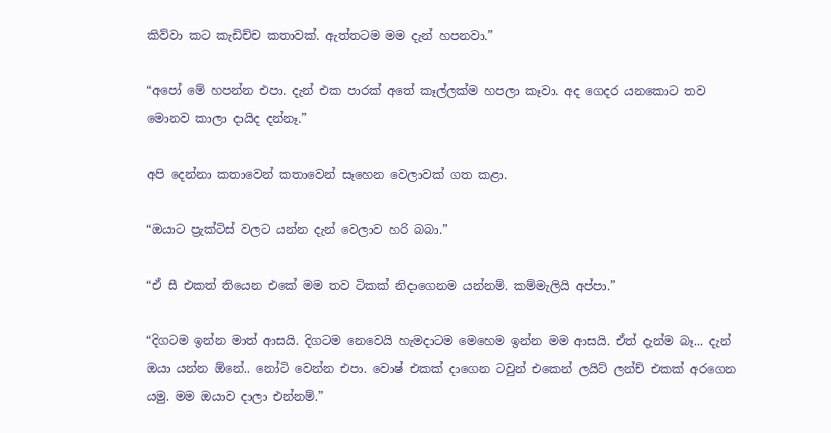කිව්වා කට කැඩිච්ච කතාවක්. ඇත්තටම මම දැන් හපනවා.”

“අපෝ මේ හපන්න එපා. දැන් එක පාරක් අතේ කෑල්ලක්ම හපලා කෑවා. අද ගෙදර යනකොට තව මොනව කාලා දායිද දන්නෑ.”

අපි දෙන්නා කතාවෙන් කතාවෙන් සෑහෙන වෙලාවක් ගත කළා.

“ඔයාට ප්‍රැක්ටිස් වලට යන්න දැන් වෙලාව හරි බබා.”

“ඒ සී එකත් තියෙන එකේ මම තව ටිකක් නිදාගෙනම යන්නම්. කම්මැලියි අප්පා.”

“දිගටම ඉන්න මාත් ආසයි. දිගටම නෙවෙයි හැමදාටම මෙහෙම ඉන්න මම ආසයි. ඒත් දැන්ම බෑ... දැන් ඔයා යන්න ඕනේ.. නෝටි වෙන්න එපා. වොෂ් එකක් දාගෙන ටවුන් එකෙන් ලයිට් ලන්ච් එකක් අරගෙන යමු. මම ඔයාව දාලා එන්නම්.”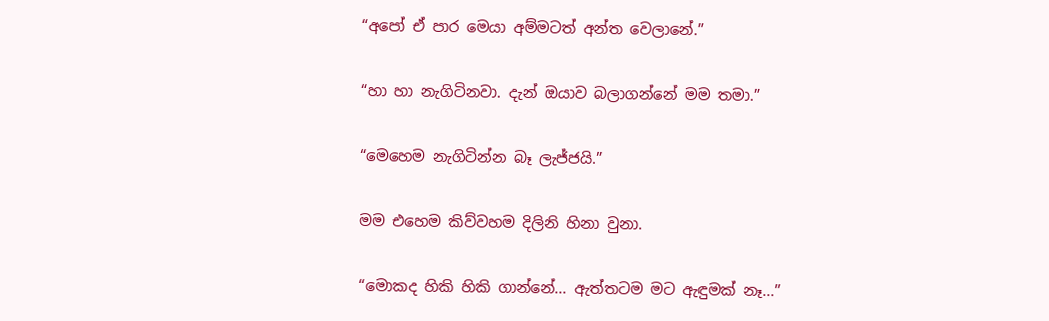“අපෝ ඒ පාර මෙයා අම්මටත් අන්ත වෙලානේ.”

“හා හා නැගිටිනවා. දැන් ඔයාව බලාගන්නේ මම තමා.”

“මෙහෙම නැගිටින්න බෑ ලැජ්ජයි.”

මම එහෙම කිව්වහම දිලිනි හිනා වුනා.

“මොකද හිකි හිකි ගාන්නේ... ඇත්තටම මට ඇඳුමක් නෑ...”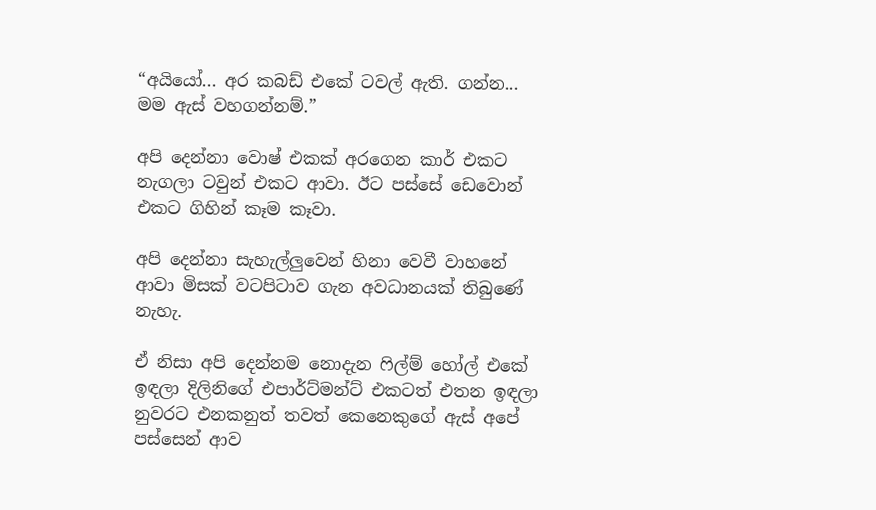“අයියෝ... අර කබඩ් එකේ ටවල් ඇති. ගන්න... මම ඇස් වහගන්නම්.”

අපි දෙන්නා වොෂ් එකක් අරගෙන කාර් එකට නැගලා ටවුන් එකට ආවා. ඊට පස්සේ ඩෙවොන් එකට ගිහින් කෑම කෑවා.

අපි දෙන්නා සැහැල්ලුවෙන් හිනා වෙවී වාහනේ ආවා මිසක් වටපිටාව ගැන අවධානයක් තිබුණේ නැහැ.

ඒ නිසා අපි දෙන්නම නොදැන ෆිල්ම් හෝල් එකේ ඉඳලා දිලිනිගේ එපාර්ට්මන්ට් එකටත් එතන ඉඳලා නුවරට එනකනුත් තවත් කෙනෙකුගේ ඇස් අපේ පස්සෙන් ආව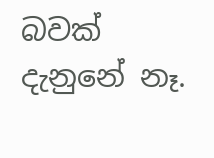බවක් දැනුනේ නෑ.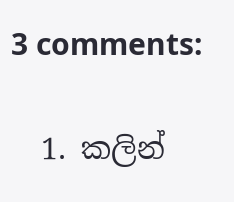3 comments:

  1. කලින්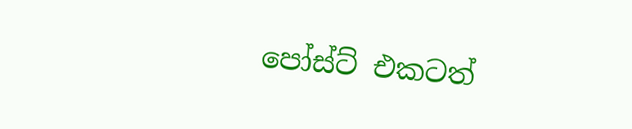පෝස්ට් එකටත්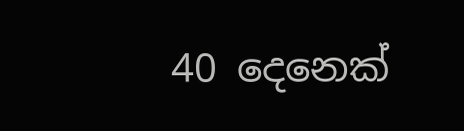40 දෙනෙක්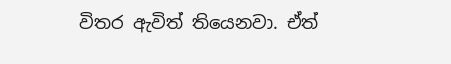විතර ඇවිත් තියෙනවා. ඒත්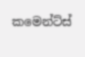කමෙන්ට්ස්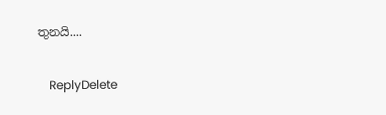තුනයි....

    ReplyDelete